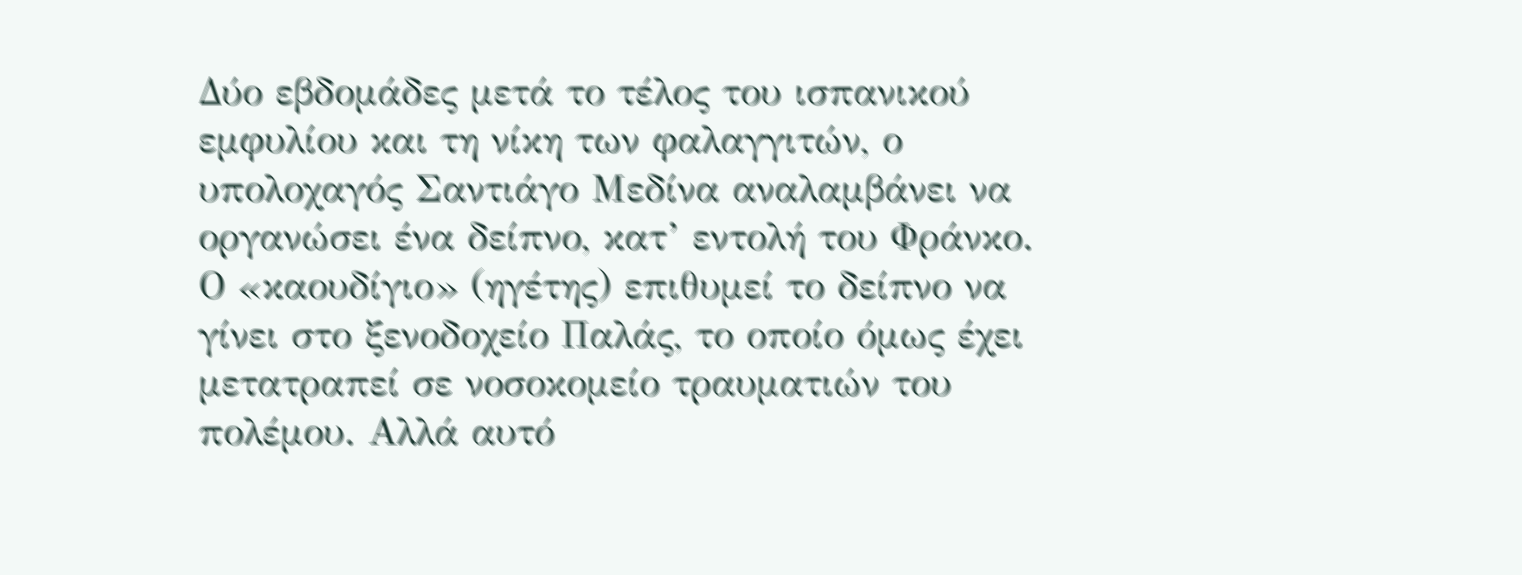Δύο εβδομάδες μετά το τέλος του ισπανικού εμφυλίου και τη νίκη των φαλαγγιτών, ο υπολοχαγός Σαντιάγο Μεδίνα αναλαμβάνει να οργανώσει ένα δείπνο, κατ’ εντολή του Φράνκο. Ο «καουδίγιο» (ηγέτης) επιθυμεί το δείπνο να γίνει στο ξενοδοχείο Παλάς, το οποίο όμως έχει μετατραπεί σε νοσοκομείο τραυματιών του πολέμου. Αλλά αυτό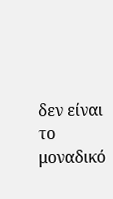δεν είναι το μοναδικό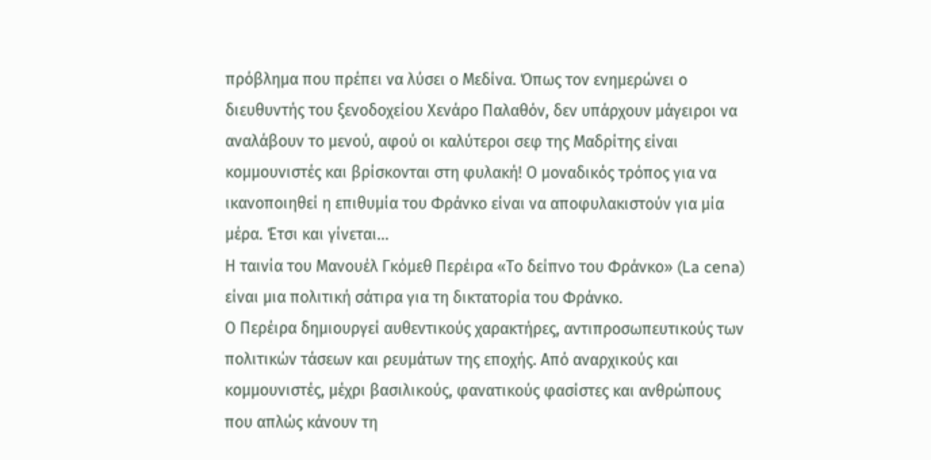πρόβλημα που πρέπει να λύσει ο Μεδίνα. Όπως τον ενημερώνει ο διευθυντής του ξενοδοχείου Χενάρο Παλαθόν, δεν υπάρχουν μάγειροι να αναλάβουν το μενού, αφού οι καλύτεροι σεφ της Μαδρίτης είναι κομμουνιστές και βρίσκονται στη φυλακή! Ο μοναδικός τρόπος για να ικανοποιηθεί η επιθυμία του Φράνκο είναι να αποφυλακιστούν για μία μέρα. Έτσι και γίνεται…
Η ταινία του Μανουέλ Γκόμεθ Περέιρα «Το δείπνο του Φράνκο» (La cena) είναι μια πολιτική σάτιρα για τη δικτατορία του Φράνκο.
Ο Περέιρα δημιουργεί αυθεντικούς χαρακτήρες, αντιπροσωπευτικούς των πολιτικών τάσεων και ρευμάτων της εποχής. Από αναρχικούς και κομμουνιστές, μέχρι βασιλικούς, φανατικούς φασίστες και ανθρώπους που απλώς κάνουν τη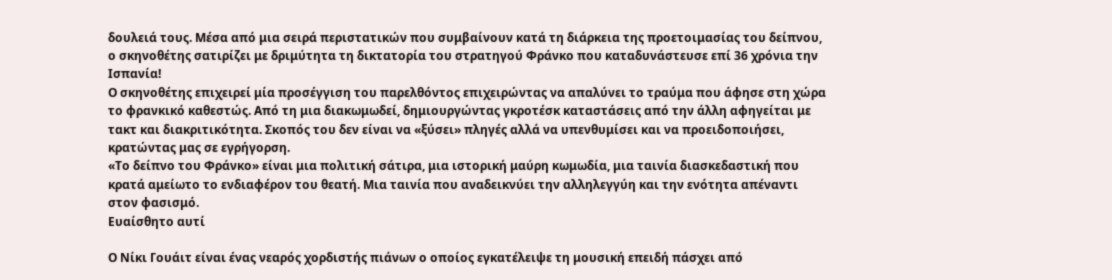δουλειά τους. Μέσα από μια σειρά περιστατικών που συμβαίνουν κατά τη διάρκεια της προετοιμασίας του δείπνου, ο σκηνοθέτης σατιρίζει με δριμύτητα τη δικτατορία του στρατηγού Φράνκο που καταδυνάστευσε επί 36 χρόνια την Ισπανία!
Ο σκηνοθέτης επιχειρεί μία προσέγγιση του παρελθόντος επιχειρώντας να απαλύνει το τραύμα που άφησε στη χώρα το φρανκικό καθεστώς. Από τη μια διακωμωδεί, δημιουργώντας γκροτέσκ καταστάσεις από την άλλη αφηγείται με τακτ και διακριτικότητα. Σκοπός του δεν είναι να «ξύσει» πληγές αλλά να υπενθυμίσει και να προειδοποιήσει, κρατώντας μας σε εγρήγορση.
«Το δείπνο του Φράνκο» είναι μια πολιτική σάτιρα, μια ιστορική μαύρη κωμωδία, μια ταινία διασκεδαστική που κρατά αμείωτο το ενδιαφέρον του θεατή. Μια ταινία που αναδεικνύει την αλληλεγγύη και την ενότητα απέναντι στον φασισμό.
Ευαίσθητο αυτί

Ο Νίκι Γουάιτ είναι ένας νεαρός χορδιστής πιάνων ο οποίος εγκατέλειψε τη μουσική επειδή πάσχει από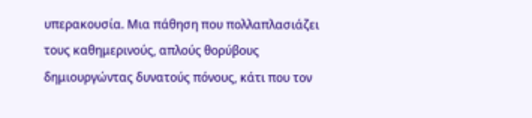υπερακουσία. Μια πάθηση που πολλαπλασιάζει τους καθημερινούς, απλούς θορύβους δημιουργώντας δυνατούς πόνους, κάτι που τον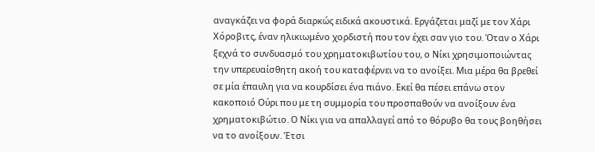αναγκάζει να φορά διαρκώς ειδικά ακουστικά. Εργάζεται μαζί με τον Χάρι Χόροβιτς, έναν ηλικιωμένο χορδιστή που τον έχει σαν γιο του. Όταν ο Χάρι ξεχνά το συνδυασμό του χρηματοκιβωτίου του, ο Νίκι χρησιμοποιώντας την υπερευαίσθητη ακοή του καταφέρνει να το ανοίξει. Μια μέρα θα βρεθεί σε μία έπαυλη για να κουρδίσει ένα πιάνο. Εκεί θα πέσει επάνω στον κακοποιό Ούρι που με τη συμμορία του προσπαθούν να ανοίξουν ένα χρηματοκιβώτιο. Ο Νίκι για να απαλλαγεί από το θόρυβο θα τους βοηθήσει να το ανοίξουν. Έτσι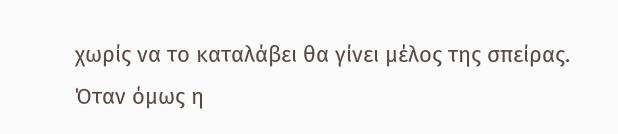χωρίς να το καταλάβει θα γίνει μέλος της σπείρας. Όταν όμως η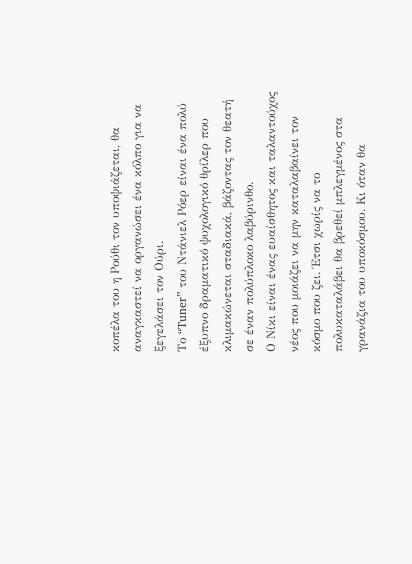κοπέλα του η Ρούθι τον υποψιάζεται, θα αναγκαστεί να οργανώσει ένα κόλπο για να ξεγελάσει τον Ούρι.
Το “Tuner” του Ντάνιελ Ρόερ είναι ένα πολύ έξυπνο δραματικό ψυχολογικό θρίλερ που κλιμακώνεται σταδιακά, βάζοντας τον θεατή σε έναν πολύπλοκο λαβύρινθο.
Ο Νίκι είναι ένας ευαίσθητος και ταλαντούχος νέος που μοιάζει να μην καταλαβαίνει τον κόσμο που ζει. Έτσι χωρίς να το πολυκαταλάβει θα βρεθεί μπλεγμένος στα γρανάζια του υποκόσμου. Κι όταν θα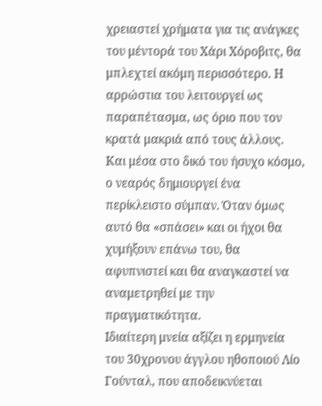χρειαστεί χρήματα για τις ανάγκες του μέντορά του Χάρι Χόροβιτς, θα μπλεχτεί ακόμη περισσότερο. Η αρρώστια του λειτουργεί ως παραπέτασμα, ως όριο που τον κρατά μακριά από τους άλλους. Και μέσα στο δικό του ήσυχο κόσμο, ο νεαρός δημιουργεί ένα περίκλειστο σύμπαν. Όταν όμως αυτό θα «σπάσει» και οι ήχοι θα χυμήξουν επάνω του, θα αφυπνιστεί και θα αναγκαστεί να αναμετρηθεί με την πραγματικότητα.
Ιδιαίτερη μνεία αξίζει η ερμηνεία του 30χρονου άγγλου ηθοποιού Λίο Γούνταλ, που αποδεικνύεται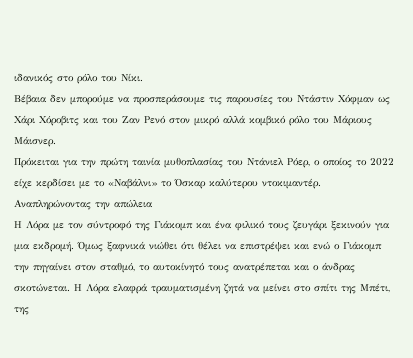ιδανικός στο ρόλο του Νίκι.
Βέβαια δεν μπορούμε να προσπεράσουμε τις παρουσίες του Ντάστιν Χόφμαν ως Χάρι Χόροβιτς και του Ζαν Ρενό στον μικρό αλλά κομβικό ρόλο του Μάριους Μάισνερ.
Πρόκειται για την πρώτη ταινία μυθοπλασίας του Ντάνιελ Ρόερ, ο οποίος το 2022 είχε κερδίσει με το «Ναβάλνι» το Όσκαρ καλύτερου ντοκιμαντέρ.
Αναπληρώνοντας την απώλεια
Η Λόρα με τον σύντροφό της Γιάκομπ και ένα φιλικό τους ζευγάρι ξεκινούν για μια εκδρομή. Όμως ξαφνικά νιώθει ότι θέλει να επιστρέψει και ενώ ο Γιάκομπ την πηγαίνει στον σταθμό, το αυτοκίνητό τους ανατρέπεται και ο άνδρας σκοτώνεται. Η Λόρα ελαφρά τραυματισμένη ζητά να μείνει στο σπίτι της Μπέτι, της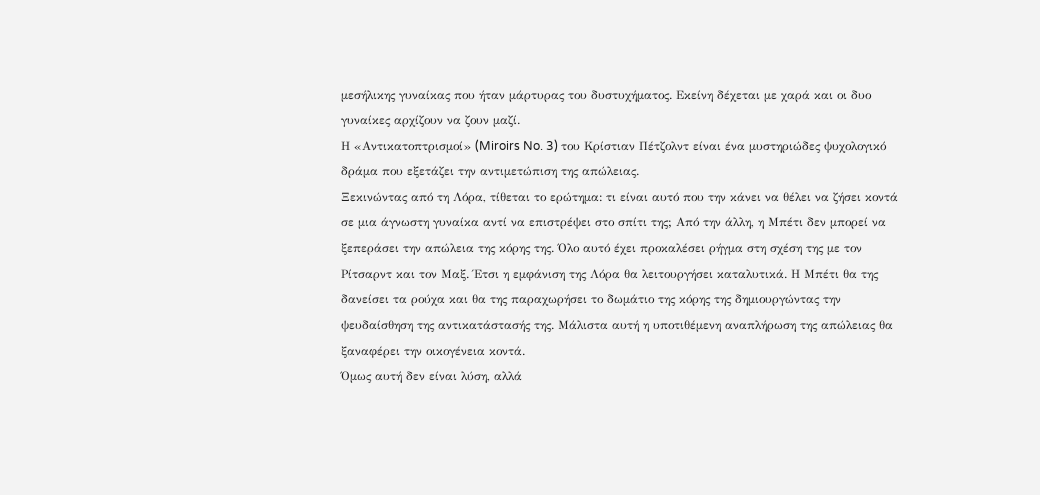μεσήλικης γυναίκας που ήταν μάρτυρας του δυστυχήματος. Εκείνη δέχεται με χαρά και οι δυο γυναίκες αρχίζουν να ζουν μαζί.
Η «Αντικατοπτρισμοί» (Miroirs No. 3) του Κρίστιαν Πέτζολντ είναι ένα μυστηριώδες ψυχολογικό δράμα που εξετάζει την αντιμετώπιση της απώλειας.
Ξεκινώντας από τη Λόρα, τίθεται το ερώτημα: τι είναι αυτό που την κάνει να θέλει να ζήσει κοντά σε μια άγνωστη γυναίκα αντί να επιστρέψει στο σπίτι της; Από την άλλη, η Μπέτι δεν μπορεί να ξεπεράσει την απώλεια της κόρης της. Όλο αυτό έχει προκαλέσει ρήγμα στη σχέση της με τον Ρίτσαρντ και τον Μαξ. Έτσι η εμφάνιση της Λόρα θα λειτουργήσει καταλυτικά. Η Μπέτι θα της δανείσει τα ρούχα και θα της παραχωρήσει το δωμάτιο της κόρης της δημιουργώντας την ψευδαίσθηση της αντικατάστασής της. Μάλιστα αυτή η υποτιθέμενη αναπλήρωση της απώλειας θα ξαναφέρει την οικογένεια κοντά.
Όμως αυτή δεν είναι λύση, αλλά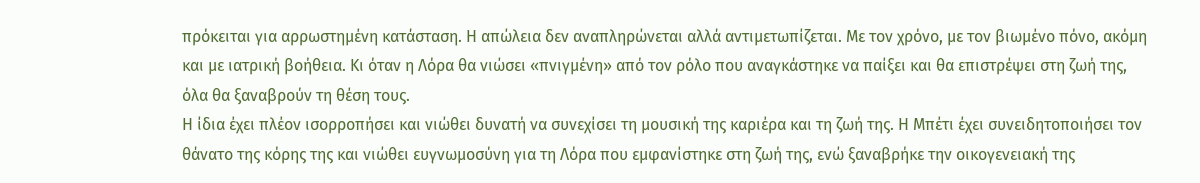πρόκειται για αρρωστημένη κατάσταση. Η απώλεια δεν αναπληρώνεται αλλά αντιμετωπίζεται. Με τον χρόνο, με τον βιωμένο πόνο, ακόμη και με ιατρική βοήθεια. Κι όταν η Λόρα θα νιώσει «πνιγμένη» από τον ρόλο που αναγκάστηκε να παίξει και θα επιστρέψει στη ζωή της, όλα θα ξαναβρούν τη θέση τους.
Η ίδια έχει πλέον ισορροπήσει και νιώθει δυνατή να συνεχίσει τη μουσική της καριέρα και τη ζωή της. Η Μπέτι έχει συνειδητοποιήσει τον θάνατο της κόρης της και νιώθει ευγνωμοσύνη για τη Λόρα που εμφανίστηκε στη ζωή της, ενώ ξαναβρήκε την οικογενειακή της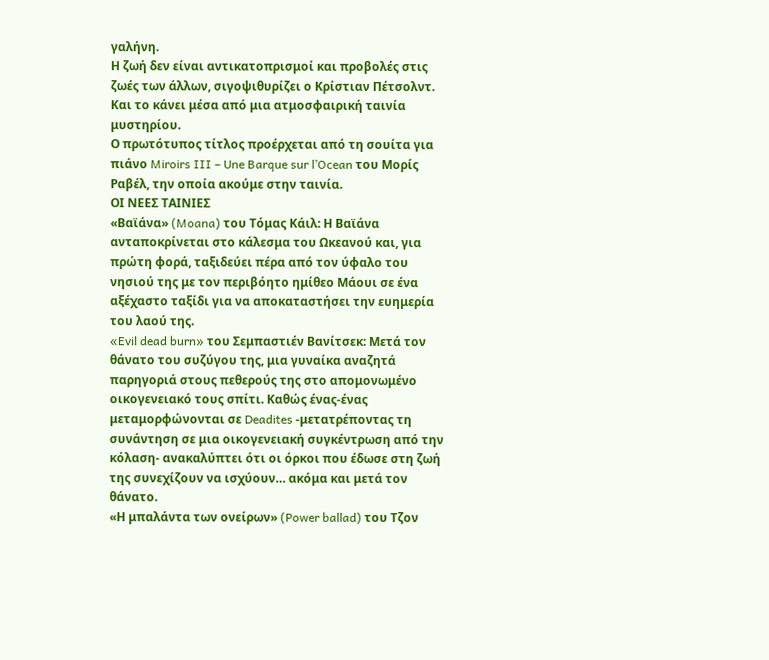γαλήνη.
Η ζωή δεν είναι αντικατοπρισμοί και προβολές στις ζωές των άλλων, σιγοψιθυρίζει ο Κρίστιαν Πέτσολντ. Και το κάνει μέσα από μια ατμοσφαιρική ταινία μυστηρίου.
Ο πρωτότυπος τίτλος προέρχεται από τη σουίτα για πιάνο Miroirs III – Une Barque sur l’Ocean του Μορίς Ραβέλ, την οποία ακούμε στην ταινία.
ΟΙ ΝΕΕΣ ΤΑΙΝΙΕΣ
«Βαϊάνα» (Moana) του Τόμας Κάιλ: Η Βαϊάνα ανταποκρίνεται στο κάλεσμα του Ωκεανού και, για πρώτη φορά, ταξιδεύει πέρα από τον ύφαλο του νησιού της με τον περιβόητο ημίθεο Μάουι σε ένα αξέχαστο ταξίδι για να αποκαταστήσει την ευημερία του λαού της.
«Evil dead burn» του Σεμπαστιέν Βανίτσεκ: Μετά τον θάνατο του συζύγου της, μια γυναίκα αναζητά παρηγοριά στους πεθερούς της στο απομονωμένο οικογενειακό τους σπίτι. Καθώς ένας-ένας μεταμορφώνονται σε Deadites -μετατρέποντας τη συνάντηση σε μια οικογενειακή συγκέντρωση από την κόλαση- ανακαλύπτει ότι οι όρκοι που έδωσε στη ζωή της συνεχίζουν να ισχύουν… ακόμα και μετά τον θάνατο.
«Η μπαλάντα των ονείρων» (Power ballad) του Τζον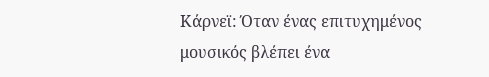Κάρνεϊ: Όταν ένας επιτυχημένος μουσικός βλέπει ένα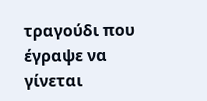τραγούδι που έγραψε να γίνεται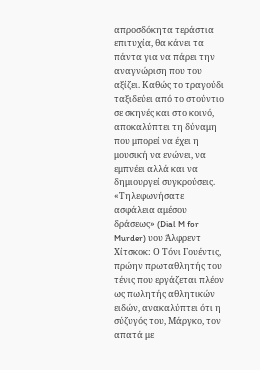απροσδόκητα τεράστια επιτυχία, θα κάνει τα πάντα για να πάρει την αναγνώριση που του αξίζει. Καθώς το τραγούδι ταξιδεύει από το στούντιο σε σκηνές και στο κοινό, αποκαλύπτει τη δύναμη που μπορεί να έχει η μουσική να ενώνει, να εμπνέει αλλά και να δημιουργεί συγκρούσεις.
«Τηλεφωνήσατε ασφάλεια αμέσου δράσεως» (Dial M for Murder) υου Άλφρεντ Χίτσκοκ: Ο Τόνι Γουέντις, πρώην πρωταθλητής του τένις που εργάζεται πλέον ως πωλητής αθλητικών ειδών, ανακαλύπτει ότι η σύζυγός του, Μάργκο, τον απατά με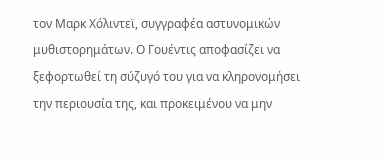τον Μαρκ Χόλιντεϊ, συγγραφέα αστυνομικών μυθιστορημάτων. Ο Γουέντις αποφασίζει να ξεφορτωθεί τη σύζυγό του για να κληρονομήσει την περιουσία της, και προκειμένου να μην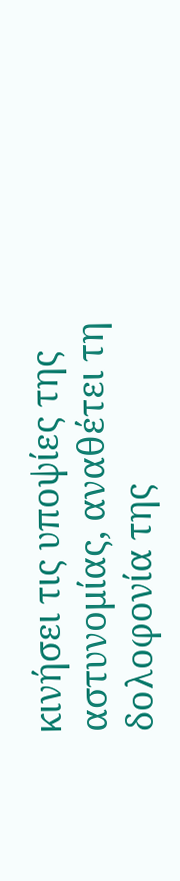κινήσει τις υποψίες της αστυνομίας, αναθέτει τη δολοφονία της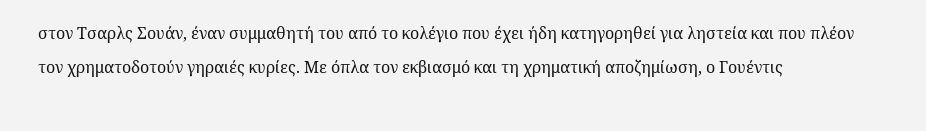στον Τσαρλς Σουάν, έναν συμμαθητή του από το κολέγιο που έχει ήδη κατηγορηθεί για ληστεία και που πλέον τον χρηματοδοτούν γηραιές κυρίες. Με όπλα τον εκβιασμό και τη χρηματική αποζημίωση, ο Γουέντις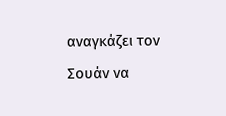αναγκάζει τον Σουάν να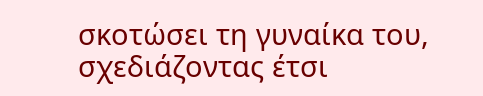σκοτώσει τη γυναίκα του, σχεδιάζοντας έτσι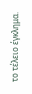το τέλειο έγκλημα.